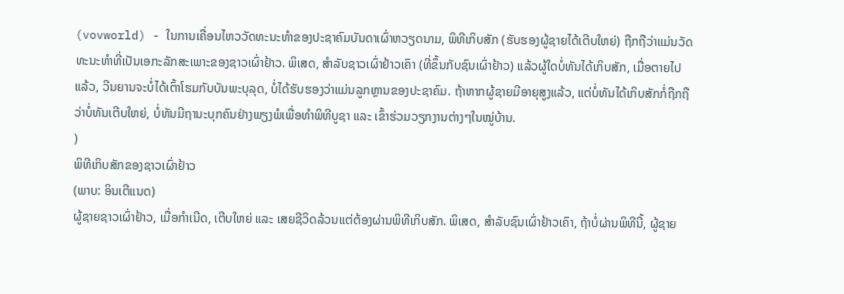(vovworld) - ໃນການເຄື່ອນໄຫວວັດທະນະທຳຂອງປະຊາຄົມບັນດາເຜົ່າຫວຽດນາມ, ພິທີເກິບສັກ (ຮັບຮອງຜູ້ຊາຍໄດ້ເຕີບໃຫຍ່) ຖືກຖືວ່າແມ່ນວັດທະນະທຳທີ່ເປັນເອກະລັກສະເພາະຂອງຊາວເຜົ່າຢ້າວ. ພິເສດ, ສຳລັບຊາວເຜົ່າຢ້າວເຄົາ (ທີ່ຂຶ້ນກັບຊົນເຜົ່າຢ້າວ) ແລ້ວຜູ້ໃດບໍ່ທັນໄດ້ເກິບສັກ, ເມື່ອຕາຍໄປແລ້ວ, ວີນຍານຈະບໍ່ໄດ້ເຕົ້າໂຮມກັບບັນພະບຸລຸດ, ບໍ່ໄດ້ຮັບຮອງວ່າແມ່ນລູກຫຼານຂອງປະຊາຄົມ. ຖ້າຫາກຜູ້ຊາຍມີອາຍຸສູງແລ້ວ, ແຕ່ບໍ່ທັນໄດ້ເກິບສັກກໍ່ຖືກຖືວ່າບໍ່ທັນເຕີບໃຫຍ່, ບໍ່ທັນມີຖານະບຸກຄົນຢ່າງພຽງພໍເພື່ອທຳພິທີບູຊາ ແລະ ເຂົ້າຮ່ວມວຽກງານຕ່າງໆໃນໝູ່ບ້ານ.
)
ພິທີເກິບສັກຂອງຊາວເຜົ່າຢ້າວ
(ພາບ: ອິນເຕີແນດ)
ຜູ້ຊາຍຊາວເຜົ່າຢ້າວ, ເມື່ອກຳເນີດ, ເຕີບໃຫຍ່ ແລະ ເສຍຊີວິດລ້ວນແຕ່ຕ້ອງຜ່ານພິທີເກິບສັກ. ພິເສດ, ສຳລັບຊົນເຜົ່າຢ້າວເຄົາ, ຖ້າບໍ່ຜ່ານພິທີນີ້, ຜູ້ຊາຍ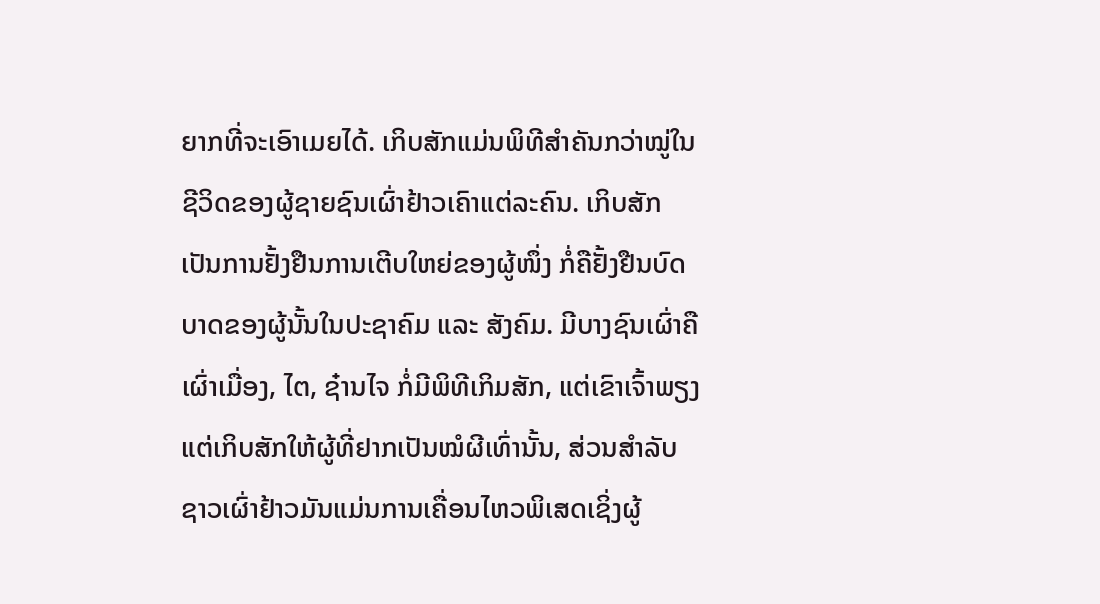ຍາກທີ່ຈະເອົາເມຍໄດ້. ເກິບສັກແມ່ນພິທີສຳຄັນກວ່າໝູ່ໃນຊີວິດຂອງຜູ້ຊາຍຊົນເຜົ່າຢ້າວເຄົາແຕ່ລະຄົນ. ເກິບສັກເປັນການຢັ້ງຢືນການເຕີບໃຫຍ່ຂອງຜູ້ໜຶ່ງ ກໍ່ຄືຢັ້ງຢືນບົດບາດຂອງຜູ້ນັ້ນໃນປະຊາຄົມ ແລະ ສັງຄົມ. ມີບາງຊົນເຜົ່າຄືເຜົ່າເມື່ອງ, ໄຕ, ຊ໋ານໄຈ ກໍ່ມີພິທີເກິມສັກ, ແຕ່ເຂົາເຈົ້າພຽງແຕ່ເກິບສັກໃຫ້ຜູ້ທີ່ຢາກເປັນໝໍຜີເທົ່ານັ້ນ, ສ່ວນສຳລັບຊາວເຜົ່າຢ້າວມັນແມ່ນການເຄື່ອນໄຫວພິເສດເຊິ່ງຜູ້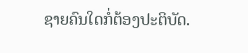ຊາຍຄົນໃດກໍ່ຕ້ອງປະຕິບັດ.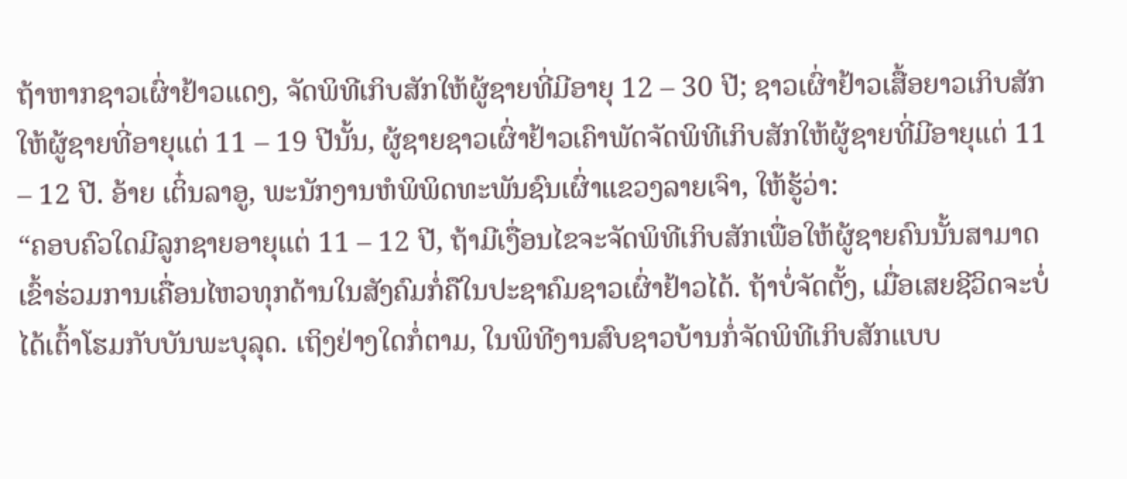ຖ້າຫາກຊາວເຜົ່າຢ້າວແດງ, ຈັດພິທີເກິບສັກໃຫ້ຜູ້ຊາຍທີ່ມີອາຍຸ 12 – 30 ປີ; ຊາວເຜົ່າຢ້າວເສື້ອຍາວເກິບສັກໃຫ້ຜູ້ຊາຍທີ່ອາຍຸແຕ່ 11 – 19 ປີນັ້ນ, ຜູ້ຊາຍຊາວເຜົ່າຢ້າວເຄົາພັດຈັດພິທີເກິບສັກໃຫ້ຜູ້ຊາຍທີ່ມີອາຍຸແຕ່ 11 – 12 ປີ. ອ້າຍ ເຕິ໋ນລາອູ, ພະນັກງານຫໍພິພິດທະພັນຊົນເຜົ່າແຂວງລາຍເຈົາ, ໃຫ້ຮູ້ວ່າ:
“ຄອບຄົວໃດມີລູກຊາຍອາຍຸແຕ່ 11 – 12 ປີ, ຖ້າມີເງື່ອນໄຂຈະຈັດພິທີເກິບສັກເພື່ອໃຫ້ຜູ້ຊາຍຄົນນັ້ນສາມາດເຂົ້າຮ່ວມການເຄື່ອນໄຫວທຸກດ້ານໃນສັງຄົມກໍ່ຄືໃນປະຊາຄົມຊາວເຜົ່າຢ້າວໄດ້. ຖ້າບໍ່ຈັດຕັ້ງ, ເມື່ອເສຍຊີວິດຈະບໍ່ໄດ້ເຕົ້າໂຮມກັບບັນພະບຸລຸດ. ເຖິງຢ່າງໃດກໍ່ຕາມ, ໃນພິທີງານສົບຊາວບ້ານກໍ່ຈັດພິທີເກິບສັກແບບ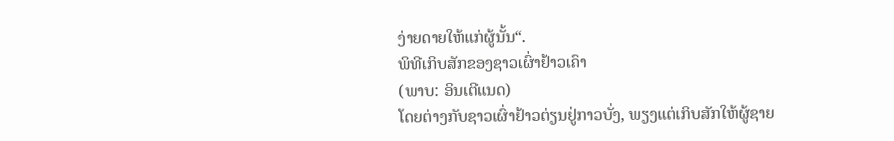ງ່າຍດາຍໃຫ້ແກ່ຜູ້ນັ້ນ“.
ພິທີເກິບສັກຂອງຊາວເຜົ່າຢ້າວເຄົາ
(ພາບ: ອິນເຕີແນດ)
ໂດຍຕ່າງກັບຊາວເຜົ່າຢ້າວຕ່ຽນຢູ່ກາວບັ່ງ, ພຽງແຕ່ເກິບສັກໃຫ້ຜູ້ຊາຍ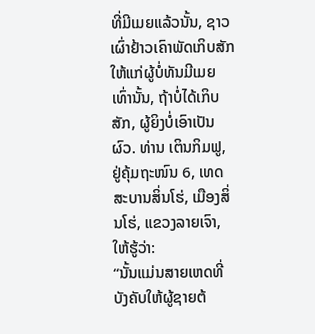ທີ່ມີເມຍແລ້ວນັ້ນ, ຊາວເຜົ່າຢ້າວເຄົາພັດເກິບສັກໃຫ້ແກ່ຜູ້ບໍ່ທັນມີເມຍເທົ່ານັ້ນ, ຖ້າບໍ່ໄດ້ເກິບສັກ, ຜູ້ຍິງບໍ່ເອົາເປັນຜົວ. ທ່ານ ເຕິນກິມຟູ, ຢູ່ຄຸ້ມຖະໜົນ 6, ເທດສະບານສິ່ນໂຮ່, ເມືອງສິ່ນໂຮ່, ແຂວງລາຍເຈົາ, ໃຫ້ຮູ້ວ່າ:
“ນັ້ນແມ່ນສາຍເຫດທີ່ບັງຄັບໃຫ້ຜູ້ຊາຍຕ້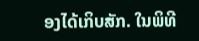ອງໄດ້ເກິບສັກ. ໃນພິທີ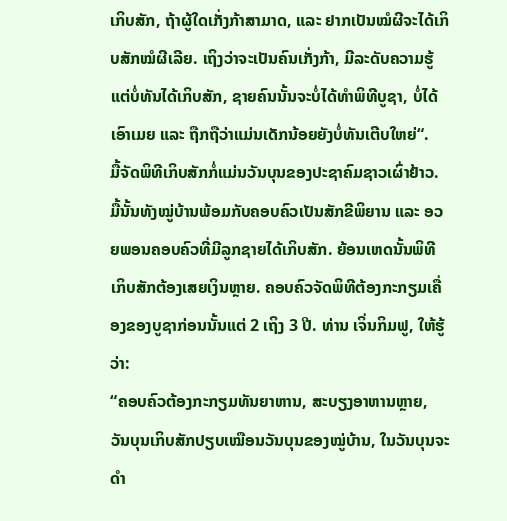ເກິບສັກ, ຖ້າຜູ້ໃດເກັ່ງກ້າສາມາດ, ແລະ ຢາກເປັນໝໍຜີຈະໄດ້ເກິບສັກໝໍຜີເລີຍ. ເຖິງວ່າຈະເປັນຄົນເກັ່ງກ້າ, ມີລະດັບຄວາມຮູ້ແຕ່ບໍ່ທັນໄດ້ເກິບສັກ, ຊາຍຄົນນັ້ນຈະບໍ່ໄດ້ທຳພິທີບູຊາ, ບໍ່ໄດ້ເອົາເມຍ ແລະ ຖືກຖືວ່າແມ່ນເດັກນ້ອຍຍັງບໍ່ທັນເຕີບໃຫຍ່“.
ມື້ຈັດພິທີເກິບສັກກໍ່ແມ່ນວັນບຸນຂອງປະຊາຄົມຊາວເຜົ່າຢ້າວ. ມື້ນັ້ນທັງໝູ່ບ້ານພ້ອມກັບຄອບຄົວເປັນສັກຂີພິຍານ ແລະ ອວຍພອນຄອບຄົວທີ່ມີລູກຊາຍໄດ້ເກິບສັກ. ຍ້ອນເຫດນັ້ນພິທີເກິບສັກຕ້ອງເສຍເງິນຫຼາຍ. ຄອບຄົວຈັດພິທີຕ້ອງກະກຽມເຄື່ອງຂອງບູຊາກ່ອນນັ້ນແຕ່ 2 ເຖິງ 3 ປີ. ທ່ານ ເຈິ່ນກິມຟູ, ໃຫ້ຮູ້ວ່າ:
“ຄອບຄົວຕ້ອງກະກຽມທັນຍາຫານ, ສະບຽງອາຫານຫຼາຍ, ວັນບຸນເກິບສັກປຽບເໝືອນວັນບຸນຂອງໝູ່ບ້ານ, ໃນວັນບຸນຈະດຳ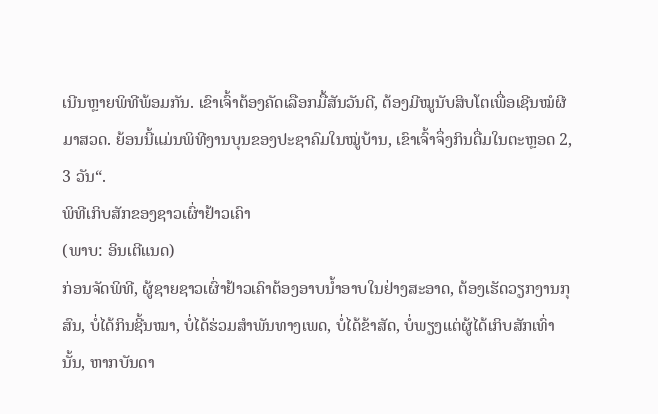ເນີນຫຼາຍພິທີພ້ອມກັນ. ເຂົາເຈົ້າຕ້ອງຄັດເລືອກມື້ສັນວັນດີ, ຕ້ອງມີໝູນັບສິບໂຕເພື່ອເຊີນໝໍຜີມາສວດ. ຍ້ອນນີ້ແມ່ນພິທີງານບຸນຂອງປະຊາຄົມໃນໝູ່ບ້ານ, ເຂົາເຈົ້າຈຶ່ງກິນດື່ມໃນຕະຫຼອດ 2, 3 ວັນ“.
ພິທີເກິບສັກຂອງຊາວເຜົ່າຢ້າວເຄົາ
(ພາບ: ອິນເຕີແນດ)
ກ່ອນຈັດພິທີ, ຜູ້ຊາຍຊາວເຜົ່າຢ້າວເຄົາຕ້ອງອາບນ້ຳອາບໃນຢ່າງສະອາດ, ຕ້ອງເຮັດວຽກງານກຸສົນ, ບໍ່ໄດ້ກິນຊີ້ນໝາ, ບໍ່ໄດ້ຮ່ວມສຳພັນທາງເພດ, ບໍ່ໄດ້ຂ້າສັດ, ບໍ່ພຽງແຕ່ຜູ້ໄດ້ເກິບສັກເທົ່ານັ້ນ, ຫາກບັນດາ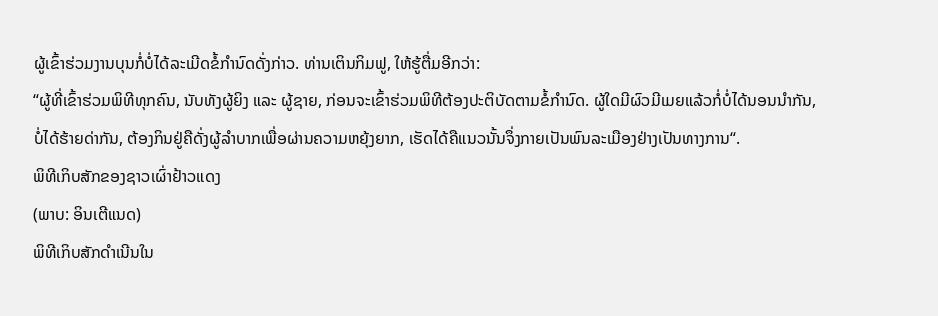ຜູ້ເຂົ້າຮ່ວມງານບຸນກໍ່ບໍ່ໄດ້ລະເມີດຂໍ້ກຳນົດດັ່ງກ່າວ. ທ່ານເຕິນກິມຟູ, ໃຫ້ຮູ້ຕື່ມອີກວ່າ:
“ຜູ້ທີ່ເຂົ້າຮ່ວມພິທີທຸກຄົນ, ນັບທັງຜູ້ຍິງ ແລະ ຜູ້ຊາຍ, ກ່ອນຈະເຂົ້າຮ່ວມພິທີຕ້ອງປະຕິບັດຕາມຂໍ້ກຳນົດ. ຜູ້ໃດມີຜົວມີເມຍແລ້ວກໍ່ບໍ່ໄດ້ນອນນຳກັນ, ບໍ່ໄດ້ຮ້າຍດ່າກັນ, ຕ້ອງກິນຢູ່ຄືດັ່ງຜູ້ລຳບາກເພື່ອຜ່ານຄວາມຫຍຸ້ງຍາກ, ເຮັດໄດ້ຄືແນວນັ້ນຈຶ່ງກາຍເປັນພົນລະເມືອງຢ່າງເປັນທາງການ“.
ພິທີເກິບສັກຂອງຊາວເຜົ່າຢ້າວແດງ
(ພາບ: ອິນເຕີແນດ)
ພິທີເກິບສັກດຳເນີນໃນ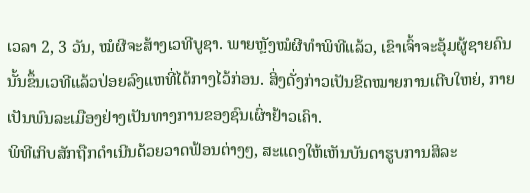ເວລາ 2, 3 ວັນ, ໝໍຜີຈະສ້າງເວທີບູຊາ. ພາຍຫຼັງໝໍຜີທຳພິທີແລ້ວ, ເຂົາເຈົ້າຈະອຸ້ມຜູ້ຊາຍຄົນນັ້ນຂຶ້ນເວທີແລ້ວປ່ອຍລົງແຫທີ່ໄດ້ກາງໄວ້ກ່ອນ. ສິ່ງດັ່ງກ່າວເປັນຂີດໝາຍການເຕີບໃຫຍ່, ກາຍເປັນພົນລະເມືອງຢ່າງເປັນທາງການຂອງຊົນເຜົ່າຢ້າວເຄົາ.
ພິທີເກິບສັກຖືກດຳເນີນດ້ວຍວາດຟ້ອນຕ່າງໆ, ສະແດງໃຫ້ເຫັນບັນດາຮູບການສິລະ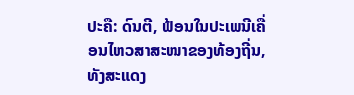ປະຄື: ດົນຕີ, ຟ້ອນໃນປະເພນີເຄື່ອນໄຫວສາສະໜາຂອງທ້ອງຖີ່ນ, ທັງສະແດງ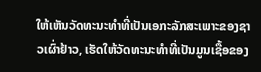ໃຫ້ເຫັນວັດທະນະທຳທີ່ເປັນເອກະລັກສະເພາະຂອງຊາວເຜົ່າຢ້າວ, ເຮັດໃຫ້ວັດທະນະທຳທີ່ເປັນມູນເຊື້ອຂອງ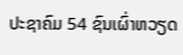ປະຊາຄົມ 54 ຊົນເຜົ່າຫວຽດ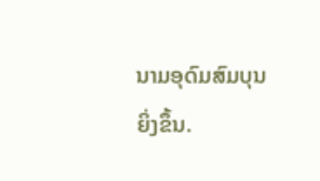ນາມອຸດົມສົມບຸນຍິ່ງຂຶ້ນ.